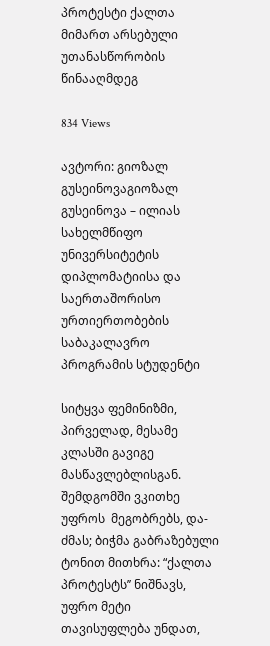პროტესტი ქალთა მიმართ არსებული უთანასწორობის წინააღმდეგ

834 Views

ავტორი: გიოზალ გუსეინოვაგიოზალ გუსეინოვა – ილიას სახელმწიფო უნივერსიტეტის დიპლომატიისა და საერთაშორისო ურთიერთობების საბაკალავრო პროგრამის სტუდენტი

სიტყვა ფემინიზმი, პირველად, მესამე კლასში გავიგე მასწავლებლისგან. შემდგომში ვკითხე უფროს  მეგობრებს, და-ძმას; ბიჭმა გაბრაზებული ტონით მითხრა: “ქალთა პროტესტს’’ ნიშნავს, უფრო მეტი თავისუფლება უნდათ,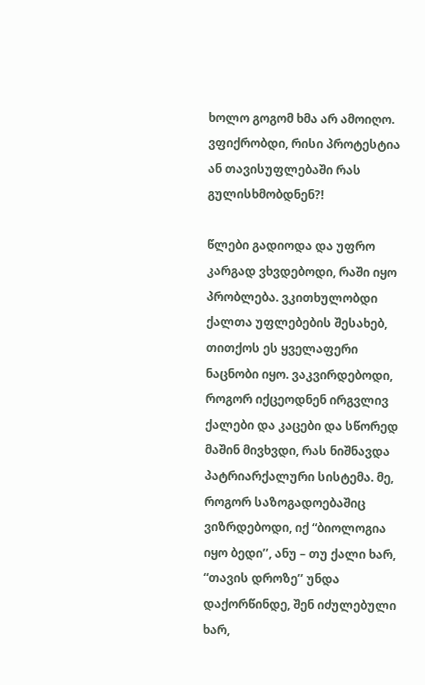ხოლო გოგომ ხმა არ ამოიღო. ვფიქრობდი, რისი პროტესტია ან თავისუფლებაში რას გულისხმობდნენ?!

წლები გადიოდა და უფრო კარგად ვხვდებოდი, რაში იყო პრობლება. ვკითხულობდი ქალთა უფლებების შესახებ, თითქოს ეს ყველაფერი ნაცნობი იყო. ვაკვირდებოდი, როგორ იქცეოდნენ ირგვლივ ქალები და კაცები და სწორედ მაშინ მივხვდი, რას ნიშნავდა პატრიარქალური სისტემა. მე, როგორ საზოგადოებაშიც ვიზრდებოდი, იქ “ბიოლოგია იყო ბედი’’, ანუ – თუ ქალი ხარ, “თავის დროზე’’ უნდა დაქორწინდე, შენ იძულებული ხარ,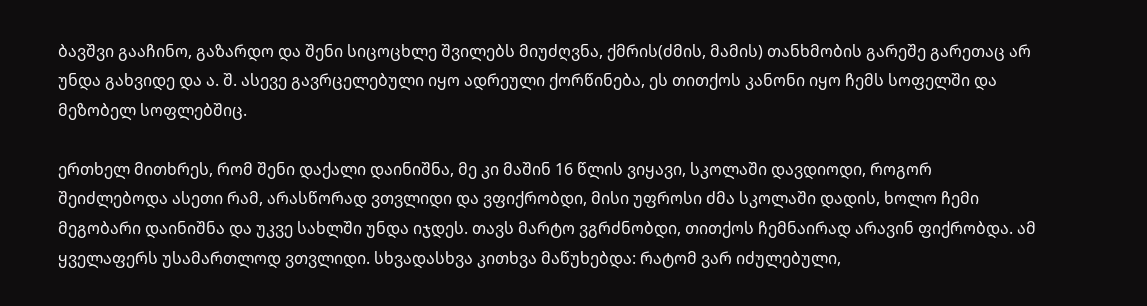ბავშვი გააჩინო, გაზარდო და შენი სიცოცხლე შვილებს მიუძღვნა, ქმრის(ძმის, მამის) თანხმობის გარეშე გარეთაც არ უნდა გახვიდე და ა. შ. ასევე გავრცელებული იყო ადრეული ქორწინება, ეს თითქოს კანონი იყო ჩემს სოფელში და მეზობელ სოფლებშიც.

ერთხელ მითხრეს, რომ შენი დაქალი დაინიშნა, მე კი მაშინ 16 წლის ვიყავი, სკოლაში დავდიოდი, როგორ შეიძლებოდა ასეთი რამ, არასწორად ვთვლიდი და ვფიქრობდი, მისი უფროსი ძმა სკოლაში დადის, ხოლო ჩემი მეგობარი დაინიშნა და უკვე სახლში უნდა იჯდეს. თავს მარტო ვგრძნობდი, თითქოს ჩემნაირად არავინ ფიქრობდა. ამ ყველაფერს უსამართლოდ ვთვლიდი. სხვადასხვა კითხვა მაწუხებდა: რატომ ვარ იძულებული,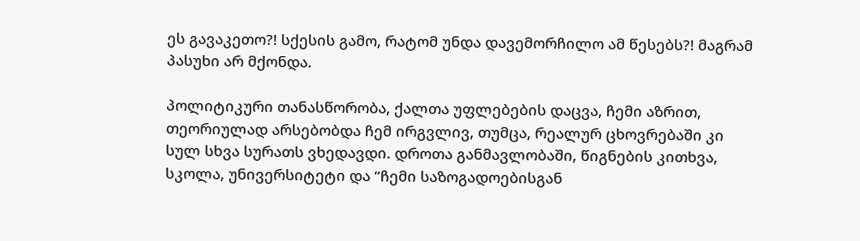ეს გავაკეთო?! სქესის გამო, რატომ უნდა დავემორჩილო ამ წესებს?! მაგრამ პასუხი არ მქონდა.

პოლიტიკური თანასწორობა, ქალთა უფლებების დაცვა, ჩემი აზრით, თეორიულად არსებობდა ჩემ ირგვლივ, თუმცა, რეალურ ცხოვრებაში კი სულ სხვა სურათს ვხედავდი. დროთა განმავლობაში, წიგნების კითხვა, სკოლა, უნივერსიტეტი და “ჩემი საზოგადოებისგან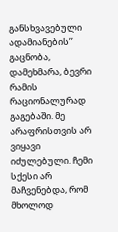განსხვავებული ადამიანების’’ გაცნობა, დამეხმარა, ბევრი რამის რაციონალურად გაგებაში. მე არაფრისთვის არ ვიყავი იძულებული. ჩემი სქესი არ მაჩვენებდა, რომ მხოლოდ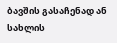ბავშის გასაჩენად ან სახლის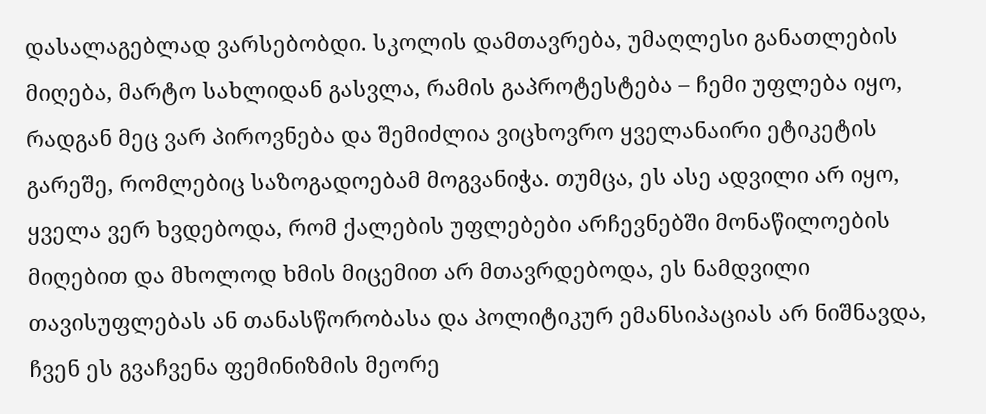დასალაგებლად ვარსებობდი. სკოლის დამთავრება, უმაღლესი განათლების მიღება, მარტო სახლიდან გასვლა, რამის გაპროტესტება – ჩემი უფლება იყო, რადგან მეც ვარ პიროვნება და შემიძლია ვიცხოვრო ყველანაირი ეტიკეტის გარეშე, რომლებიც საზოგადოებამ მოგვანიჭა. თუმცა, ეს ასე ადვილი არ იყო, ყველა ვერ ხვდებოდა, რომ ქალების უფლებები არჩევნებში მონაწილოების მიღებით და მხოლოდ ხმის მიცემით არ მთავრდებოდა, ეს ნამდვილი თავისუფლებას ან თანასწორობასა და პოლიტიკურ ემანსიპაციას არ ნიშნავდა, ჩვენ ეს გვაჩვენა ფემინიზმის მეორე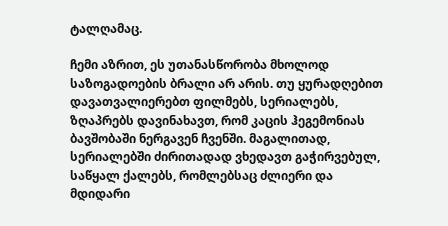ტალღამაც.

ჩემი აზრით, ეს უთანასწორობა მხოლოდ საზოგადოების ბრალი არ არის. თუ ყურადღებით დავათვალიერებთ ფილმებს, სერიალებს, ზღაპრებს დავინახავთ, რომ კაცის ჰეგემონიას ბავშობაში ნერგავენ ჩვენში. მაგალითად, სერიალებში ძირითადად ვხედავთ გაჭირვებულ, საწყალ ქალებს, რომლებსაც ძლიერი და მდიდარი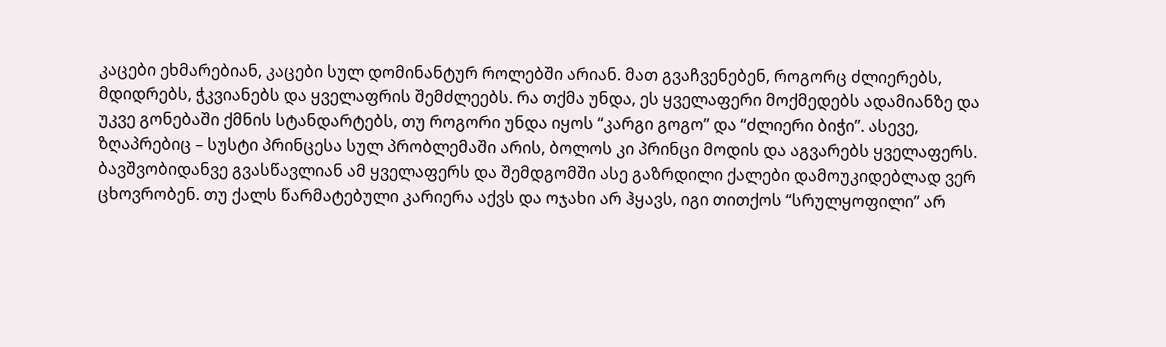კაცები ეხმარებიან, კაცები სულ დომინანტურ როლებში არიან. მათ გვაჩვენებენ, როგორც ძლიერებს, მდიდრებს, ჭკვიანებს და ყველაფრის შემძლეებს. რა თქმა უნდა, ეს ყველაფერი მოქმედებს ადამიანზე და უკვე გონებაში ქმნის სტანდარტებს, თუ როგორი უნდა იყოს “კარგი გოგო’’ და “ძლიერი ბიჭი’’. ასევე, ზღაპრებიც – სუსტი პრინცესა სულ პრობლემაში არის, ბოლოს კი პრინცი მოდის და აგვარებს ყველაფერს. ბავშვობიდანვე გვასწავლიან ამ ყველაფერს და შემდგომში ასე გაზრდილი ქალები დამოუკიდებლად ვერ ცხოვრობენ. თუ ქალს წარმატებული კარიერა აქვს და ოჯახი არ ჰყავს, იგი თითქოს “სრულყოფილი’’ არ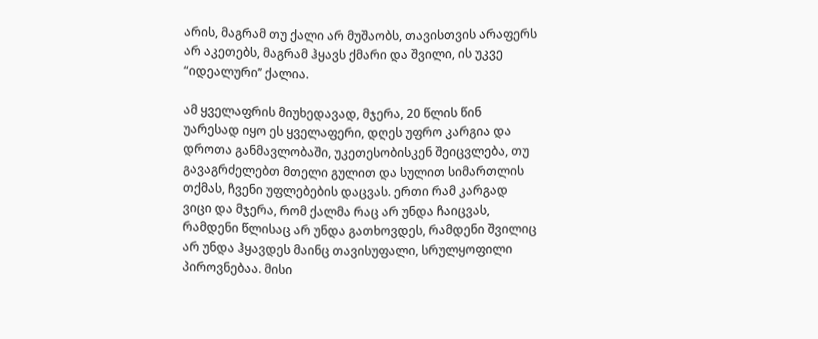არის, მაგრამ თუ ქალი არ მუშაობს, თავისთვის არაფერს არ აკეთებს, მაგრამ ჰყავს ქმარი და შვილი, ის უკვე “იდეალური’’ ქალია.

ამ ყველაფრის მიუხედავად, მჯერა, 20 წლის წინ უარესად იყო ეს ყველაფერი, დღეს უფრო კარგია და დროთა განმავლობაში, უკეთესობისკენ შეიცვლება, თუ გავაგრძელებთ მთელი გულით და სულით სიმართლის თქმას, ჩვენი უფლებების დაცვას. ერთი რამ კარგად ვიცი და მჯერა, რომ ქალმა რაც არ უნდა ჩაიცვას, რამდენი წლისაც არ უნდა გათხოვდეს, რამდენი შვილიც არ უნდა ჰყავდეს მაინც თავისუფალი, სრულყოფილი პიროვნებაა. მისი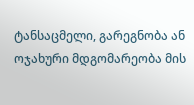ტანსაცმელი, გარეგნობა ან ოჯახური მდგომარეობა მის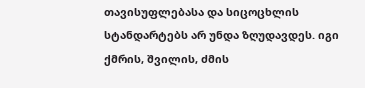თავისუფლებასა და სიცოცხლის სტანდარტებს არ უნდა ზღუდავდეს. იგი ქმრის, შვილის, ძმის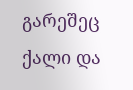გარეშეც ქალი და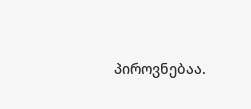პიროვნებაა.